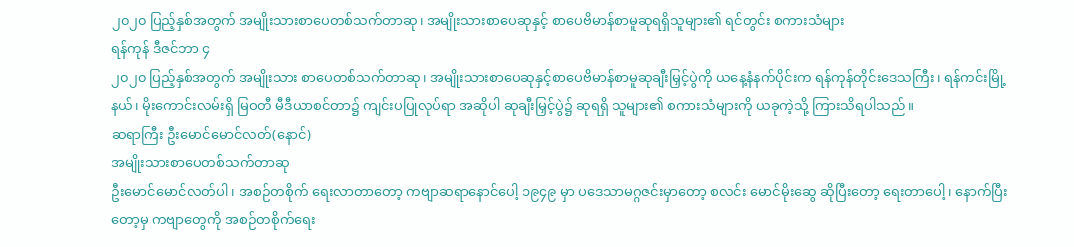၂၀၂၀ ပြည့်နှစ်အတွက် အမျိုးသားစာပေတစ်သက်တာဆု၊ အမျိုးသားစာပေဆုနှင့် စာပေဗိမာန်စာမူဆုရရှိသူများ၏ ရင်တွင်း စကားသံများ
ရန်ကုန် ဒီဇင်ဘာ ၄
၂၀၂၀ ပြည့်နှစ်အတွက် အမျိုးသား စာပေတစ်သက်တာဆု၊ အမျိုးသားစာပေဆုနှင့်စာပေဗိမာန်စာမူဆုချီးမြှင့်ပွဲကို ယနေ့နံနက်ပိုင်းက ရန်ကုန်တိုင်းဒေသကြီး၊ ရန်ကင်းမြို့နယ်၊ မိုးကောင်းလမ်းရှိ မြဝတီ မီဒီယာစင်တာ၌ ကျင်းပပြုလုပ်ရာ အဆိုပါ ဆုချီးမြှင့်ပွဲ၌ ဆုရရှိ သူများ၏ စကားသံများကို ယခုကဲ့သို့ ကြားသိရပါသည်။
ဆရာကြီး ဦးမောင်မောင်လတ်(နောင်)
အမျိုးသားစာပေတစ်သက်တာဆု
ဦးမောင်မောင်လတ်ပါ၊ အစဉ်တစိုက် ရေးလာတာတော့ ကဗျာဆရာနောင်ပေါ့ ၁၉၄၉ မှာ ပဒေသာမဂ္ဂဇင်းမှာတော့ စလင်း မောင်မိုးဆွေ ဆိုပြီးတော့ ရေးတာပေါ့၊ နောက်ပြီးတော့မှ ကဗျာတွေကို အစဉ်တစိုက်ရေး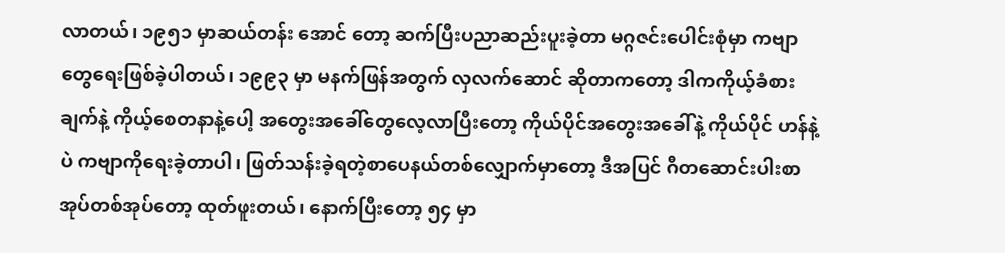လာတယ်၊ ၁၉၅၁ မှာဆယ်တန်း အောင် တော့ ဆက်ပြီးပညာဆည်းပူးခဲ့တာ မဂ္ဂဇင်းပေါင်းစုံမှာ ကဗျာတွေရေးဖြစ်ခဲ့ပါတယ်၊ ၁၉၉၃ မှာ မနက်ဖြန်အတွက် လှလက်ဆောင် ဆိုတာကတော့ ဒါကကိုယ့်ခံစားချက်နဲ့ ကိုယ့်စေတနာနဲ့ပေါ့ အတွေးအခေါ်တွေလေ့လာပြီးတော့ ကိုယ်ပိုင်အတွေးအခေါ်နဲ့ ကိုယ်ပိုင် ဟန်နဲ့ပဲ ကဗျာကိုရေးခဲ့တာပါ၊ ဖြတ်သန်းခဲ့ရတဲ့စာပေနယ်တစ်လျှောက်မှာတော့ ဒီအပြင် ဂီတဆောင်းပါးစာအုပ်တစ်အုပ်တော့ ထုတ်ဖူးတယ်၊ နောက်ပြီးတော့ ၅၄ မှာ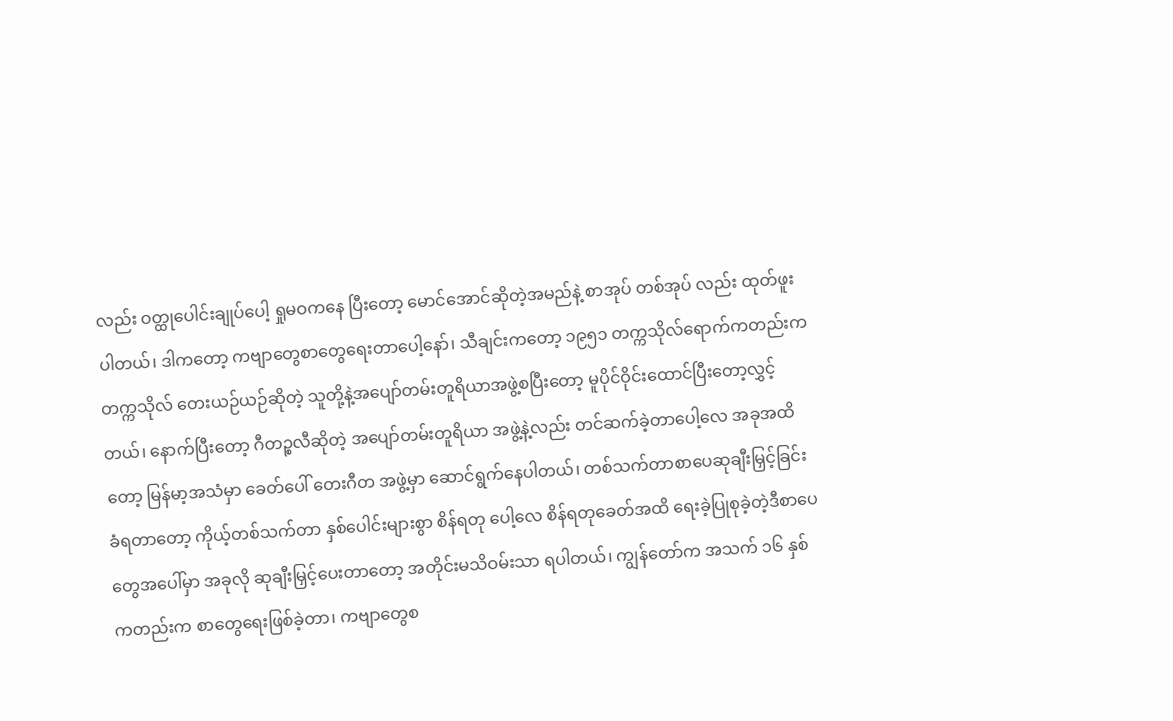လည်း ဝတ္ထုပေါင်းချုပ်ပေါ့ ရှုမဝကနေ ပြီးတော့ မောင်အောင်ဆိုတဲ့အမည်နဲ့ စာအုပ် တစ်အုပ် လည်း ထုတ်ဖူးပါတယ်၊ ဒါကတော့ ကဗျာတွေစာတွေရေးတာပေါ့နော်၊ သီချင်းကတော့ ၁၉၅၁ တက္ကသိုလ်ရောက်ကတည်းက တက္ကသိုလ် တေးယဉ်ယဉ်ဆိုတဲ့ သူတို့နဲ့အပျော်တမ်းတူရိယာအဖွဲ့စပြီးတော့ မူပိုင်ဝိုင်းထောင်ပြီးတော့လွှင့်တယ်၊ နောက်ပြီးတော့ ဂီတဉ္စလီဆိုတဲ့ အပျော်တမ်းတူရိယာ အဖွဲ့နဲ့လည်း တင်ဆက်ခဲ့တာပေါ့လေ အခုအထိတော့ မြန်မာ့အသံမှာ ခေတ်ပေါ် တေးဂီတ အဖွဲ့မှာ ဆောင်ရွက်နေပါတယ်၊ တစ်သက်တာစာပေဆုချီးမြှင့်ခြင်းခံရတာတော့ ကိုယ့်တစ်သက်တာ နှစ်ပေါင်းများစွာ စိန်ရတု ပေါ့လေ စိန်ရတုခေတ်အထိ ရေးခဲ့ပြုစုခဲ့တဲ့ဒီစာပေတွေအပေါ်မှာ အခုလို ဆုချီးမြှင့်ပေးတာတော့ အတိုင်းမသိဝမ်းသာ ရပါတယ်၊ ကျွန်တော်က အသက် ၁၆ နှစ်ကတည်းက စာတွေရေးဖြစ်ခဲ့တာ၊ ကဗျာတွေစ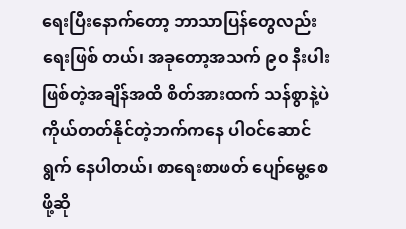ရေးပြီးနောက်တော့ ဘာသာပြန်တွေလည်း ရေးဖြစ် တယ်၊ အခုတော့အသက် ၉၀ နီးပါးဖြစ်တဲ့အချိန်အထိ စိတ်အားထက် သန်စွာနဲ့ပဲ ကိုယ်တတ်နိုင်တဲ့ဘက်ကနေ ပါဝင်ဆောင်ရွက် နေပါတယ်၊ စာရေးစာဖတ် ပျော်မွေ့စေဖို့ဆို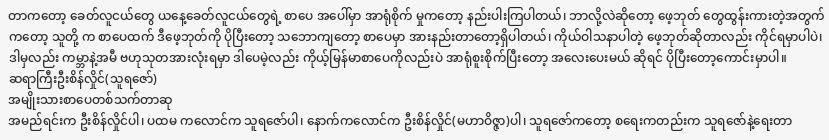တာကတော့ ခေတ်လူငယ်တွေ ယနေ့ခေတ်လူငယ်တွေရဲ့ စာပေ အပေါ်မှာ အာရုံစိုက် မှုကတော့ နည်းပါးကြပါတယ်၊ ဘာလို့လဲဆိုတော့ ဖေ့ဘုတ် တွေထွန်းကားတဲ့အတွက်ကတော့ သူတို့ က စာပေထက် ဒီဖေ့ဘုတ်ကို ပိုပြီးတော့ သဘောကျတော့ စာပေမှာ အားနည်းတာတော့ရှိပါတယ်၊ ကိုယ်ဝါသနာပါတဲ့ ဖေ့ဘုတ်ဆိုတာလည်း ကိုင်ရမှာပါပဲ၊ ဒါမှလည်း ကမ္ဘာနဲ့အမီ ဗဟုသုတအားလုံးရမှာ ဒါပေမဲ့လည်း ကိုယ့်မြန်မာစာပေကိုလည်းပဲ အာရုံစူးစိုက်ပြီးတော့ အလေးပေးမယ် ဆိုရင် ပိုပြီးတော့ကောင်းမှာပါ။
ဆရာကြီးဦးစိန်လှိုင်(သူရဇော်)
အမျိုးသားစာပေတစ်သက်တာဆု
အမည်ရင်းက ဦးစိန်လှိုင်ပါ၊ ပထမ ကလောင်က သူရဇော်ပါ၊ နောက်ကလောင်က ဦးစိန်လှိုင်(မဟာဝိဇ္ဇာ)ပါ၊ သူရဇော်ကတော့ စရေးကတည်းက သူရဇော်နဲ့ရေးတာ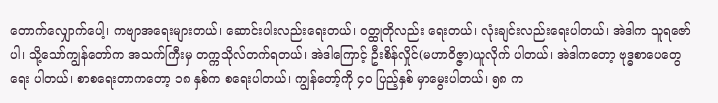တောက်လျှောက်ပေါ့၊ ကဗျာအရေးများတယ်၊ ဆောင်းပါးလည်းရေးတယ်၊ ဝတ္ထုတိုလည်း ရေးတယ်၊ လုံးချင်းလည်းရေးပါတယ်၊ အဲဒါက သူရဇော်ပါ၊ သို့သော်ကျွန်တော်က အသက်ကြီးမှ တက္ကသိုလ်တက်ရတယ်၊ အဲဒါကြောင့် ဦးစိန်လှိုင်(မဟာဝိဇ္ဇာ)ယူလိုက် ပါတယ်၊ အဲဒါကတော့ ဗုဒ္ဓစာပေတွေရေး ပါတယ်၊ စာစရေးတာကတော့ ၁၈ နှစ်က စရေးပါတယ်၊ ကျွန်တော့်ကို ၄၀ ပြည့်နှစ် မှာမွေးပါတယ်၊ ၅၈ က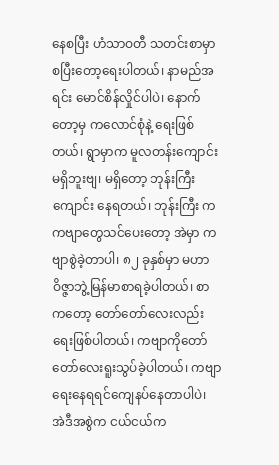နေစပြီး ဟံသာဝတီ သတင်းစာမှာစပြီးတော့ရေးပါတယ်၊ နာမည်အရင်း မောင်စိန်လှိုင်ပါပဲ၊ နောက်တော့မှ ကလောင်စုံနဲ့ ရေးဖြစ်တယ်၊ ရွာမှာက မူလတန်းကျောင်းမရှိဘူးဗျ၊ မရှိတော့ ဘုန်းကြီးကျောင်း နေရတယ်၊ ဘုန်းကြီး က ကဗျာတွေသင်ပေးတော့ အဲမှာ ကဗျာစွဲခဲ့တာပါ၊ ၈၂ ခုနှစ်မှာ မဟာဝိဇ္ဇာဘွဲ့မြန်မာစာရခဲ့ပါတယ်၊ စာကတော့ တော်တော်လေးလည်းရေးဖြစ်ပါတယ်၊ ကဗျာကိုတော်တော်လေးရူးသွပ်ခဲ့ပါတယ်၊ ကဗျာရေးနေရရင်ကျေနပ်နေတာပါပဲ၊ အဲဒီအစွဲက ငယ်ငယ်က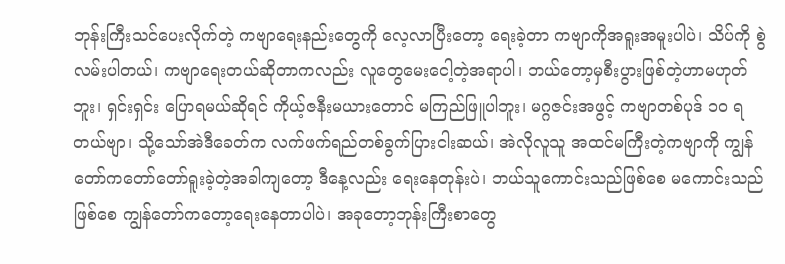ဘုန်းကြီးသင်ပေးလိုက်တဲ့ ကဗျာရေးနည်းတွေကို လေ့လာပြီးတော့ ရေးခဲ့တာ ကဗျာကိုအရူးအမူးပါပဲ၊ သိပ်ကို စွဲလမ်းပါတယ်၊ ကဗျာရေးတယ်ဆိုတာကလည်း လူတွေမေးငေါ့တဲ့အရာပါ၊ ဘယ်တော့မှစီးပွားဖြစ်တဲ့ဟာမဟုတ်ဘူး၊ ရှင်းရှင်း ပြောရမယ်ဆိုရင် ကိုယ့်ဇနီးမယားတောင် မကြည်ဖြူပါဘူး၊ မဂ္ဂဇင်းအဖွင့် ကဗျာတစ်ပုဒ် ၁၀ ရတယ်ဗျာ၊ သို့သော်အဲဒီခေတ်က လက်ဖက်ရည်တစ်ခွက်ပြားငါးဆယ်၊ အဲလိုလူသူ အထင်မကြီးတဲ့ကဗျာကို ကျွန်တော်ကတော်တော်ရူးခဲ့တဲ့အခါကျတော့ ဒီနေ့လည်း ရေးနေတုန်းပဲ၊ ဘယ်သူကောင်းသည်ဖြစ်စေ မကောင်းသည်ဖြစ်စေ ကျွန်တော်ကတော့ရေးနေတာပါပဲ၊ အခုတော့ဘုန်းကြီးစာတွေ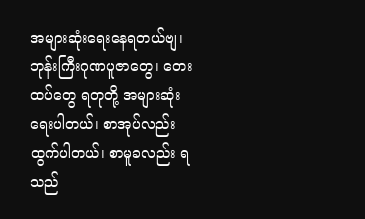အများဆုံးရေးနေရတယ်ဗျ၊ ဘုန်းကြီးဂုဏပူဇာတွေ၊ တေးထပ်တွေ ရတုတို့ အများဆုံးရေးပါတယ်၊ စာအုပ်လည်းထွက်ပါတယ်၊ စာမူခလည်း ရသည်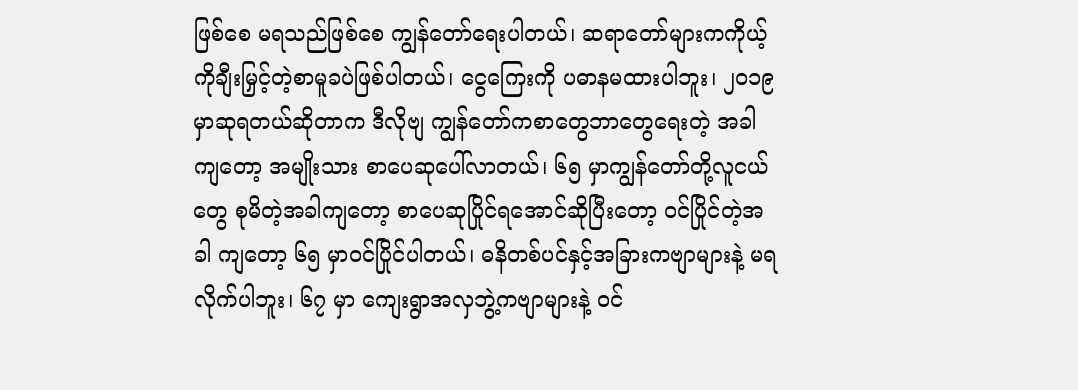ဖြစ်စေ မရသည်ဖြစ်စေ ကျွန်တော်ရေးပါတယ်၊ ဆရာတော်များကကိုယ့်ကိုချီးမြှင့်တဲ့စာမူခပဲဖြစ်ပါတယ်၊ ငွေကြေးကို ပဓာနမထားပါဘူး၊ ၂၀၁၉ မှာဆုရတယ်ဆိုတာက ဒီလိုဗျ ကျွန်တော်ကစာတွေဘာတွေရေးတဲ့ အခါကျတော့ အမျိုးသား စာပေဆုပေါ်လာတယ်၊ ၆၅ မှာကျွန်တော်တို့လူငယ်တွေ စုမိတဲ့အခါကျတော့ စာပေဆုပြိုင်ရအောင်ဆိုပြီးတော့ ဝင်ပြိုင်တဲ့အခါ ကျတော့ ၆၅ မှာဝင်ပြိုင်ပါတယ်၊ ဓနိတစ်ပင်နှင့်အခြားကဗျာများနဲ့ မရလိုက်ပါဘူး၊ ၆၇ မှာ ကျေးရွာအလှဘွဲ့ကဗျာများနဲ့ ဝင်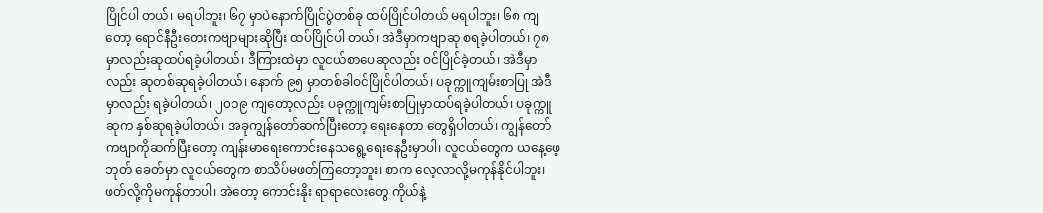ပြိုင်ပါ တယ်၊ မရပါဘူး၊ ၆၇ မှာပဲနောက်ပြိုင်ပွဲတစ်ခု ထပ်ပြိုင်ပါတယ် မရပါဘူး၊ ၆၈ ကျတော့ ရောင်နီဦးတေးကဗျာများဆိုပြီး ထပ်ပြိုင်ပါ တယ်၊ အဲဒီမှာကဗျာဆု စရခဲ့ပါတယ်၊ ၇၈ မှာလည်းဆုထပ်ရခဲ့ပါတယ်၊ ဒီကြားထဲမှာ လူငယ်စာပေဆုလည်း ဝင်ပြိုင်ခဲ့တယ်၊ အဲဒီမှာလည်း ဆုတစ်ဆုရခဲ့ပါတယ်၊ နောက် ၉၅ မှာတစ်ခါဝင်ပြိုင်ပါတယ်၊ ပခုက္ကူကျမ်းစာပြု အဲဒီမှာလည်း ရခဲ့ပါတယ်၊ ၂၀၁၉ ကျတော့လည်း ပခုက္ကူကျမ်းစာပြုမှာထပ်ရခဲ့ပါတယ်၊ ပခုက္ကူဆုက နှစ်ဆုရခဲ့ပါတယ်၊ အခုကျွန်တော်ဆက်ပြီးတော့ ရေးနေတာ တွေရှိပါတယ်၊ ကျွန်တော်ကဗျာကိုဆက်ပြီးတော့ ကျန်းမာရေးကောင်းနေသရွေ့ရေးနေဦးမှာပါ၊ လူငယ်တွေက ယနေ့ဖေ့ဘုတ် ခေတ်မှာ လူငယ်တွေက စာသိပ်မဖတ်ကြတော့ဘူး၊ စာက လေ့လာလို့မကုန်နိုင်ပါဘူး၊ ဖတ်လို့ကိုမကုန်တာပါ၊ အဲတော့ ကောင်းနိုး ရာရာလေးတွေ ကိုယ်နဲ့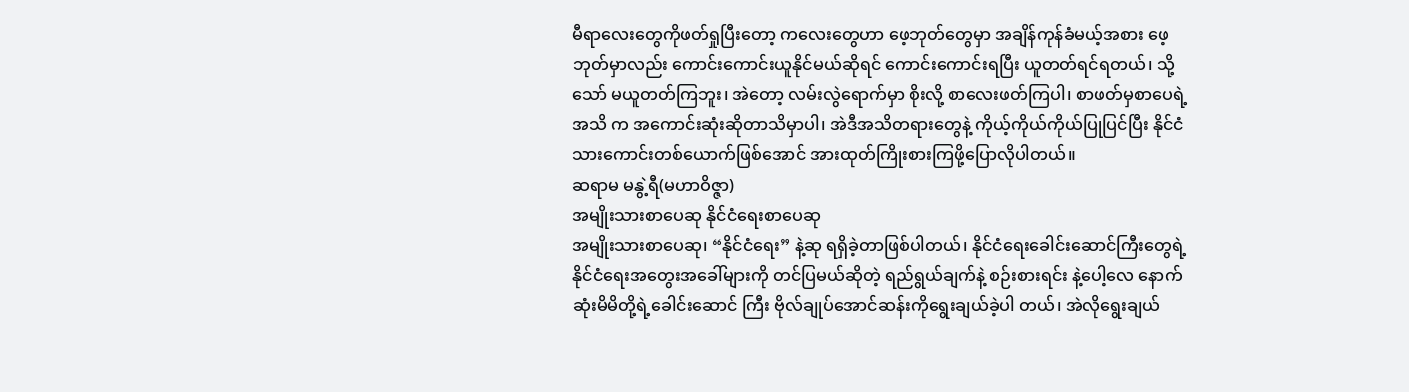မီရာလေးတွေကိုဖတ်ရှုပြီးတော့ ကလေးတွေဟာ ဖေ့ဘုတ်တွေမှာ အချိန်ကုန်ခံမယ့်အစား ဖေ့ဘုတ်မှာလည်း ကောင်းကောင်းယူနိုင်မယ်ဆိုရင် ကောင်းကောင်းရပြီး ယူတတ်ရင်ရတယ်၊ သို့သော် မယူတတ်ကြဘူး၊ အဲတော့ လမ်းလွဲရောက်မှာ စိုးလို့ စာလေးဖတ်ကြပါ၊ စာဖတ်မှစာပေရဲ့အသိ က အကောင်းဆုံးဆိုတာသိမှာပါ၊ အဲဒီအသိတရားတွေနဲ့ ကိုယ့်ကိုယ်ကိုယ်ပြုပြင်ပြီး နိုင်ငံသားကောင်းတစ်ယောက်ဖြစ်အောင် အားထုတ်ကြိုးစားကြဖို့ပြောလိုပါတယ်။
ဆရာမ မနွဲ့ရီ(မဟာဝိဇ္ဇာ)
အမျိုးသားစာပေဆု နိုင်ငံရေးစာပေဆု
အမျိုးသားစာပေဆု၊ “နိုင်ငံရေး” နဲ့ဆု ရရှိခဲ့တာဖြစ်ပါတယ်၊ နိုင်ငံရေးခေါင်းဆောင်ကြီးတွေရဲ့ နိုင်ငံရေးအတွေးအခေါ်များကို တင်ပြမယ်ဆိုတဲ့ ရည်ရွယ်ချက်နဲ့ စဉ်းစားရင်း နဲ့ပေါ့လေ နောက်ဆုံးမိမိတို့ရဲ့ခေါင်းဆောင် ကြီး ဗိုလ်ချုပ်အောင်ဆန်းကိုရွေးချယ်ခဲ့ပါ တယ်၊ အဲလိုရွေးချယ်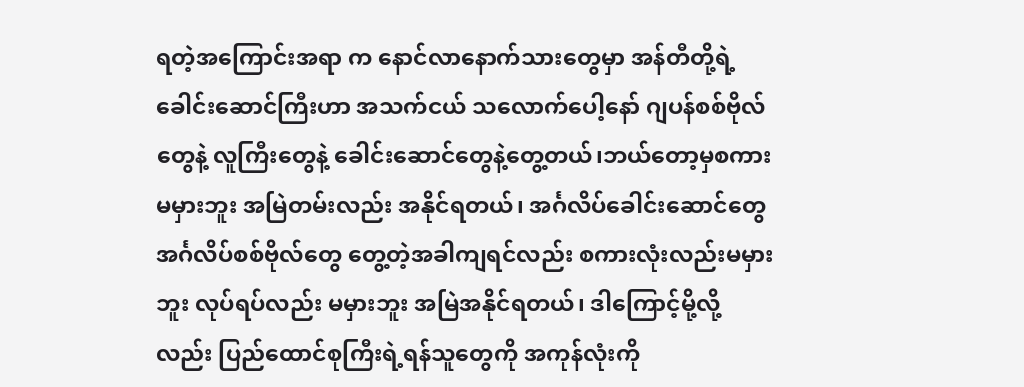ရတဲ့အကြောင်းအရာ က နောင်လာနောက်သားတွေမှာ အန်တီတို့ရဲ့ ခေါင်းဆောင်ကြီးဟာ အသက်ငယ် သလောက်ပေါ့နော် ဂျပန်စစ်ဗိုလ်တွေနဲ့ လူကြီးတွေနဲ့ ခေါင်းဆောင်တွေနဲ့တွေ့တယ်၊ဘယ်တော့မှစကားမမှားဘူး အမြဲတမ်းလည်း အနိုင်ရတယ်၊ အင်္ဂလိပ်ခေါင်းဆောင်တွေ အင်္ဂလိပ်စစ်ဗိုလ်တွေ တွေ့တဲ့အခါကျရင်လည်း စကားလုံးလည်းမမှားဘူး လုပ်ရပ်လည်း မမှားဘူး အမြဲအနိုင်ရတယ်၊ ဒါကြောင့်မို့လို့လည်း ပြည်ထောင်စုကြီးရဲ့ရန်သူတွေကို အကုန်လုံးကို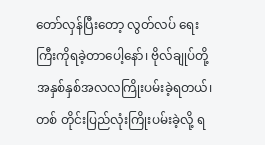တော်လှန်ပြီးတော့ လွတ်လပ် ရေးကြီးကိုရခဲ့တာပေါ့နော်၊ ဗိုလ်ချုပ်တို့ အနှစ်နှစ်အလလကြိုးပမ်းခဲ့ရတယ်၊ တစ် တိုင်းပြည်လုံးကြိုးပမ်းခဲ့လို့ ရ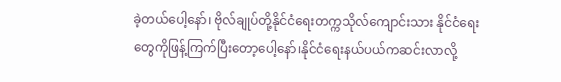ခဲ့တယ်ပေါ့နော်၊ ဗိုလ်ချုပ်တို့နိုင်ငံရေးတက္ကသိုလ်ကျောင်းသား နိုင်ငံရေးတွေကိုဖြန့်ကြက်ပြီးတော့ပေါ့နော်၊နိုင်ငံရေးနယ်ပယ်ကဆင်းလာလို့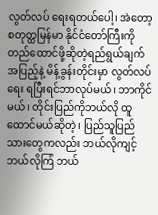လွတ်လပ် ရေးရတယ်ပေါ့၊ အဲတော့ စတုတ္ထမြန်မာ နိုင်ငံတော်ကြီးကို တည်ထောင်ဖို့ဆိုတဲ့ရည်ရွယ်ချက်အပြည့်နဲ့ မိန့်ခွန်းတိုင်းမှာ လွတ်လပ်ရေး ရပြီးရင်ဘာလုပ်မယ်၊ ဘာကိုင်မယ်၊ တိုင်းပြည်ကိုဘယ်လို ထူထောင်မယ်ဆိုတဲ့၊ ပြည်သူပြည်သားတွေကလည်း ဘယ်လိုကျင့် ဘယ်လိုကြံ ဘယ်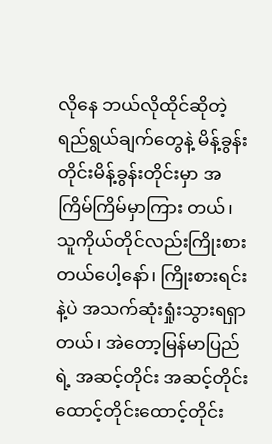လိုနေ ဘယ်လိုထိုင်ဆိုတဲ့ရည်ရွယ်ချက်တွေနဲ့ မိန့်ခွန်းတိုင်းမိန့်ခွန်းတိုင်းမှာ အကြိမ်ကြိမ်မှာကြား တယ်၊ သူကိုယ်တိုင်လည်းကြိုးစားတယ်ပေါ့နော်၊ ကြိုးစားရင်းနဲ့ပဲ အသက်ဆုံးရှုံးသွားရရှာတယ်၊ အဲတော့မြန်မာပြည်ရဲ့ အဆင့်တိုင်း အဆင့်တိုင်း ထောင့်တိုင်းထောင့်တိုင်း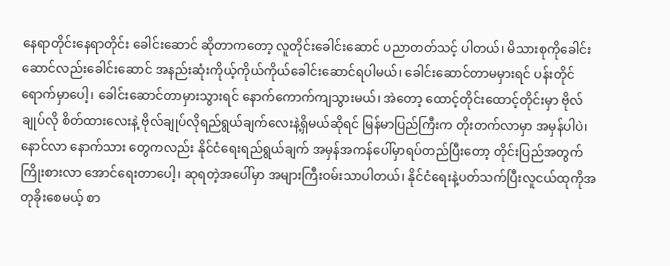နေရာတိုင်းနေရာတိုင်း ခေါင်းဆောင် ဆိုတာကတော့ လူတိုင်းခေါင်းဆောင် ပညာတတ်သင့် ပါတယ်၊ မိသားစုကိုခေါင်းဆောင်လည်းခေါင်းဆောင် အနည်းဆုံးကိုယ့်ကိုယ်ကိုယ်ခေါင်းဆောင်ရပါမယ်၊ ခေါင်းဆောင်တာမမှားရင် ပန်းတိုင်ရောက်မှာပေါ့၊ ခေါင်းဆောင်တာမှားသွားရင် နောက်ကောက်ကျသွားမယ်၊ အဲတော့ ထောင့်တိုင်းထောင့်တိုင်းမှာ ဗိုလ်ချုပ်လို စိတ်ထားလေးနဲ့ ဗိုလ်ချုပ်လိုရည်ရွယ်ချက်လေးနဲ့ရှိမယ်ဆိုရင် မြန်မာပြည်ကြီးက တိုးတက်လာမှာ အမှန်ပါပဲ၊ နောင်လာ နောက်သား တွေကလည်း နိုင်ငံရေးရည်ရွယ်ချက် အမှန်အကန်ပေါ်မှာရပ်တည်ပြီးတော့ တိုင်းပြည်အတွက်ကြိုးစားလာ အောင်ရေးတာပေါ့၊ ဆုရတဲ့အပေါ်မှာ အများကြီးဝမ်းသာပါတယ်၊ နိုင်ငံရေးနဲ့ပတ်သက်ပြီးလူငယ်ထုကိုအတုခိုးစေမယ့် စာ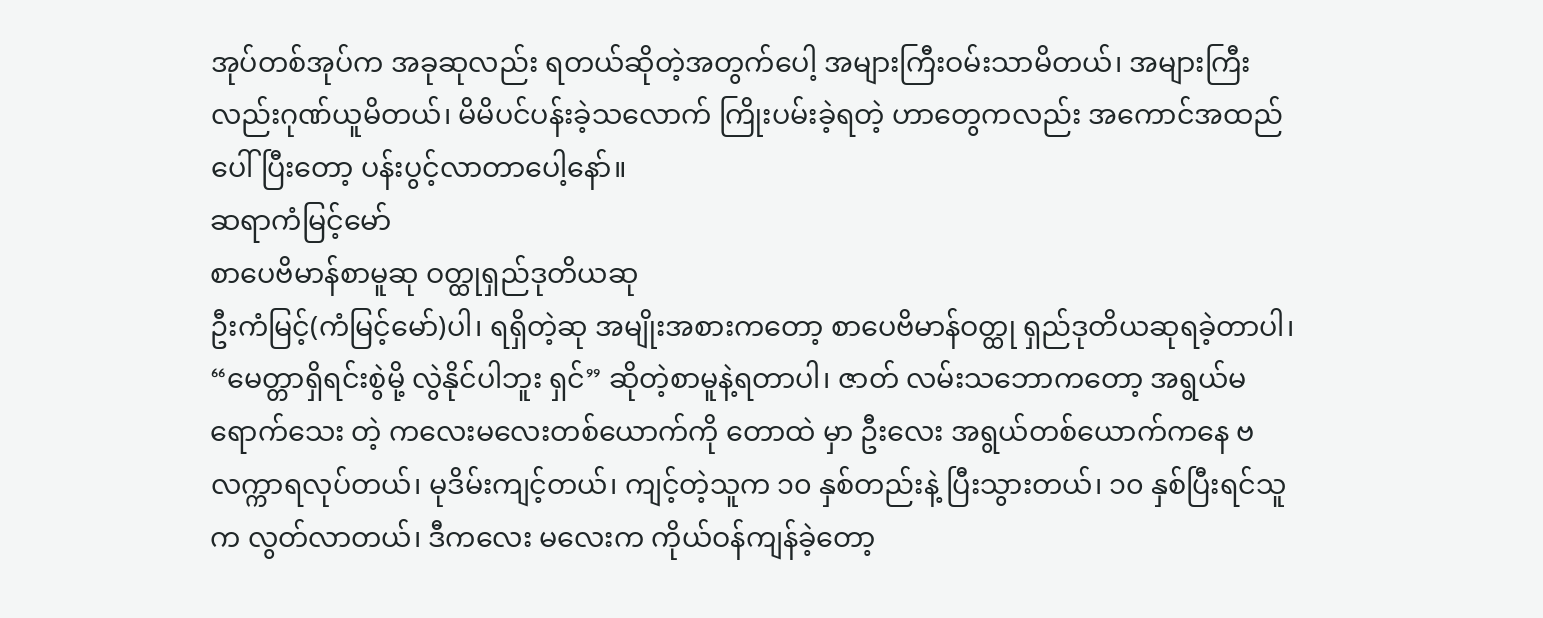အုပ်တစ်အုပ်က အခုဆုလည်း ရတယ်ဆိုတဲ့အတွက်ပေါ့ အများကြီးဝမ်းသာမိတယ်၊ အများကြီး လည်းဂုဏ်ယူမိတယ်၊ မိမိပင်ပန်းခဲ့သလောက် ကြိုးပမ်းခဲ့ရတဲ့ ဟာတွေကလည်း အကောင်အထည်ပေါ်ပြီးတော့ ပန်းပွင့်လာတာပေါ့နော်။
ဆရာကံမြင့်မော်
စာပေဗိမာန်စာမူဆု ဝတ္ထုရှည်ဒုတိယဆု
ဦးကံမြင့်(ကံမြင့်မော်)ပါ၊ ရရှိတဲ့ဆု အမျိုးအစားကတော့ စာပေဗိမာန်ဝတ္ထု ရှည်ဒုတိယဆုရခဲ့တာပါ၊ “မေတ္တာရှိရင်းစွဲမို့ လွဲနိုင်ပါဘူး ရှင်” ဆိုတဲ့စာမူနဲ့ရတာပါ၊ ဇာတ် လမ်းသဘောကတော့ အရွယ်မရောက်သေး တဲ့ ကလေးမလေးတစ်ယောက်ကို တောထဲ မှာ ဦးလေး အရွယ်တစ်ယောက်ကနေ ဗလက္ကာရလုပ်တယ်၊ မုဒိမ်းကျင့်တယ်၊ ကျင့်တဲ့သူက ၁၀ နှစ်တည်းနဲ့ ပြီးသွားတယ်၊ ၁၀ နှစ်ပြီးရင်သူက လွတ်လာတယ်၊ ဒီကလေး မလေးက ကိုယ်ဝန်ကျန်ခဲ့တော့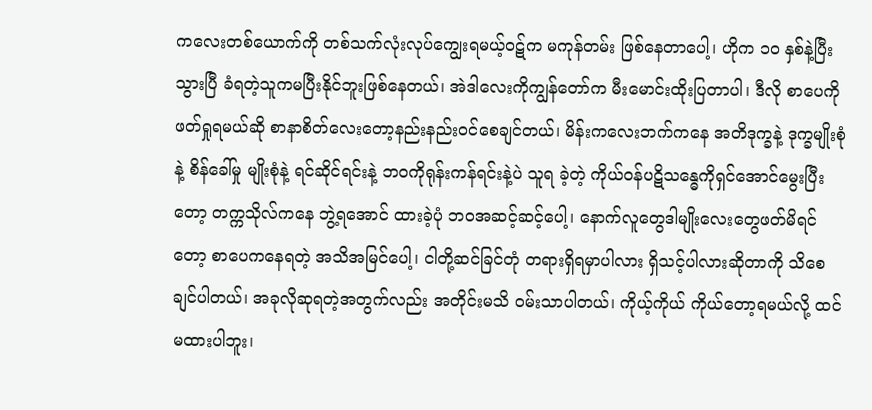ကလေးတစ်ယောက်ကို တစ်သက်လုံးလုပ်ကျွေးရမယ့်ဝဋ်က မကုန်တမ်း ဖြစ်နေတာပေါ့၊ ဟိုက ၁၀ နှစ်နဲ့ပြီးသွားပြီ ခံရတဲ့သူကမပြီးနိုင်ဘူးဖြစ်နေတယ်၊ အဲဒါလေးကိုကျွန်တော်က မီးမောင်းထိုးပြတာပါ၊ ဒီလို စာပေကို ဖတ်ရှုရမယ်ဆို စာနာစိတ်လေးတော့နည်းနည်းဝင်စေချင်တယ်၊ မိန်းကလေးဘက်ကနေ အတိဒုက္ခနဲ့ ဒုက္ခမျိုးစုံနဲ့ စိန်ခေါ်မှု မျိုးစုံနဲ့ ရင်ဆိုင်ရင်းနဲ့ ဘဝကိုရုန်းကန်ရင်းနဲ့ပဲ သူရ ခဲ့တဲ့ ကိုယ်ဝန်ပဋိသန္ဓေကိုရှင်အောင်မွေးပြီးတော့ တက္ကသိုလ်ကနေ ဘွဲ့ရအောင် ထားခဲ့ပုံ ဘဝအဆင့်ဆင့်ပေါ့၊ နောက်လူတွေဒါမျိုးလေးတွေဖတ်မိရင်တော့ စာပေကနေရတဲ့ အသိအမြင်ပေါ့၊ ငါတို့ဆင်ခြင်တုံ တရားရှိရမှာပါလား ရှိသင့်ပါလားဆိုတာကို သိစေချင်ပါတယ်၊ အခုလိုဆုရတဲ့အတွက်လည်း အတိုင်းမသိ ဝမ်းသာပါတယ်၊ ကိုယ့်ကိုယ် ကိုယ်တော့ရမယ်လို့ ထင်မထားပါဘူး၊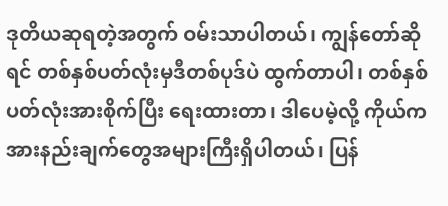ဒုတိယဆုရတဲ့အတွက် ဝမ်းသာပါတယ်၊ ကျွန်တော်ဆိုရင် တစ်နှစ်ပတ်လုံးမှဒီတစ်ပုဒ်ပဲ ထွက်တာပါ၊ တစ်နှစ်ပတ်လုံးအားစိုက်ပြီး ရေးထားတာ၊ ဒါပေမဲ့လို့ ကိုယ်ကအားနည်းချက်တွေအများကြီးရှိပါတယ်၊ ပြန်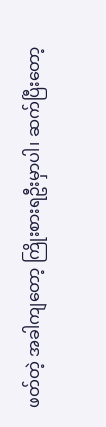ဖတ်တဲ့ အခါကျတော့ ကြိုးစားရဦးမှာပါ၊ ဆက်ပြီးတော့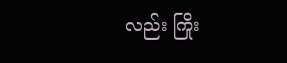လည်း ကြိုး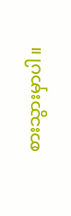စားသွားမှာပါ။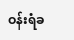ဝန်းရံခ